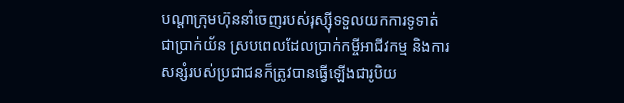បណ្តាក្រុមហ៊ុននាំចេញរបស់រុស្ស៊ីទទួលយកការទូទាត់ជាប្រាក់យ័ន ស្របពេលដែលប្រាក់កម្ចីអាជីវកម្ម និងការសន្សំរបស់ប្រជាជនក៏ត្រូវបានធ្វើឡើងជារូបិយ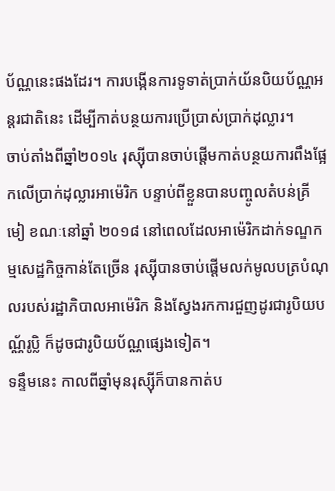ប័ណ្ណនេះផងដែរ។ ការបង្កើនការទូទាត់ប្រាក់យ័នបិយប័ណ្ណអន្តរជាតិនេះ ដើម្បីកាត់បន្ថយការប្រើប្រាស់ប្រាក់ដុល្លារ។
ចាប់តាំងពីឆ្នាំ២០១៤ រុស្ស៊ីបានចាប់ផ្តើមកាត់បន្ថយការពឹងផ្អែកលើប្រាក់ដុល្លារអាម៉េរិក បន្ទាប់ពីខ្លួនបានបញ្ចូលតំបន់គ្រីមៀ ខណៈនៅឆ្នាំ ២០១៨ នៅពេលដែលអាម៉េរិកដាក់ទណ្ឌកម្មសេដ្ឋកិច្ចកាន់តែច្រើន រុស្ស៊ីបានចាប់ផ្តើមលក់មូលបត្របំណុលរបស់រដ្ឋាភិបាលអាម៉េរិក និងស្វែងរកការជួញដូរជារូបិយបណ្ណ័រូប្លិ ក៏ដូចជារូបិយប័ណ្ណផ្សេងទៀត។
ទន្ទឹមនេះ កាលពីឆ្នាំមុនរុស្ស៊ីក៏បានកាត់ប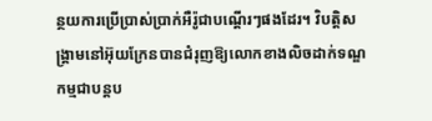ន្ថយការប្រើប្រាស់ប្រាក់អឺរ៉ូជាបណ្តើរៗផងដែរ។ វិបត្តិសង្រ្គាមនៅអ៊ុយក្រែនបានជំរុញឱ្យលោកខាងលិចដាក់ទណ្ឌកម្មជាបន្តប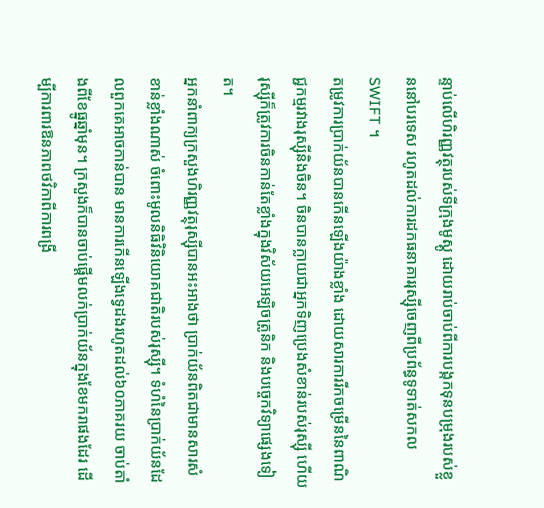ន្ទាប់លើហិរញ្ញវត្ថុរបស់ទីក្រុងមូស្គូ ដោយរាប់ចាប់ពីការបង្កកទុនបម្រុងរបស់ខ្លួននៅបរទេស រហូតដល់ការដកធនាគាររុស្ស៊ីចេញពីប្រព័ន្ធទូទាត់សកល SWIFT ។
តម្រូវការប្រាក់យ័នបានកើនឡើងយ៉ាងខ្លាំង ដោយសារការរីកចម្រើននៃពាណិជ្ជកម្មរវាងរុស្ស៊ីនិងចិន។ ចិនបានក្លាយជាអ្នកទិញប្រេងសំខាន់របស់រុស្ស៊ី ហើយរុស្ស៊ីក៏ត្រូវការចិនកាន់តែខ្លាំងក្នុងវិស័យអេឡិចត្រូនិក និងបច្ចេកវិទ្យាផ្សេងទៀត។
អ្នកនាំពាក្យក្រសួងហិរញ្ញវត្ថុរុស្ស៊ីបានអះអាងថា ប្រាក់យ័នពិតជាមានសារសំខាន់ខ្លាំងណាស់ ចំពោះមូលនិធិវិនិយោគជាតិរបស់រុស្ស៊ី។ ទំហំនៃប្រាក់យ័នដែលពួកគេអាចកាន់បាន មានការកើនឡើងទ្វេដងរហូតដល់៦០ភាគរយ ចាប់តាំងពីខែធ្នូឆ្នាំមុន។ ក្រសួងក៏បានចាប់ផ្តើមលក់ប្រាក់យ័នក្នុងខែមករាផងដែរ ដើម្បីការពារឱនភាពថវិកាពីការពង្រី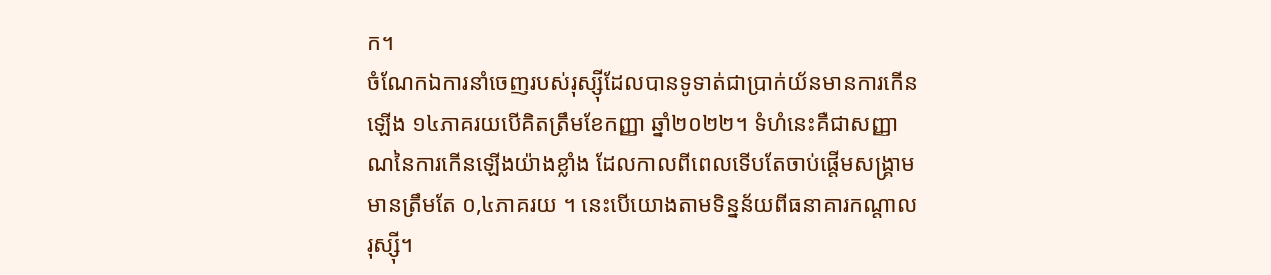ក។
ចំណែកឯការនាំចេញរបស់រុស្ស៊ីដែលបានទូទាត់ជាប្រាក់យ័នមានការកើនឡើង ១៤ភាគរយបើគិតត្រឹមខែកញ្ញា ឆ្នាំ២០២២។ ទំហំនេះគឺជាសញ្ញាណនៃការកើនឡើងយ៉ាងខ្លាំង ដែលកាលពីពេលទើបតែចាប់ផ្តើមសង្រ្គាមមានត្រឹមតែ ០,៤ភាគរយ ។ នេះបើយោងតាមទិន្នន័យពីធនាគារកណ្តាលរុស្ស៊ី។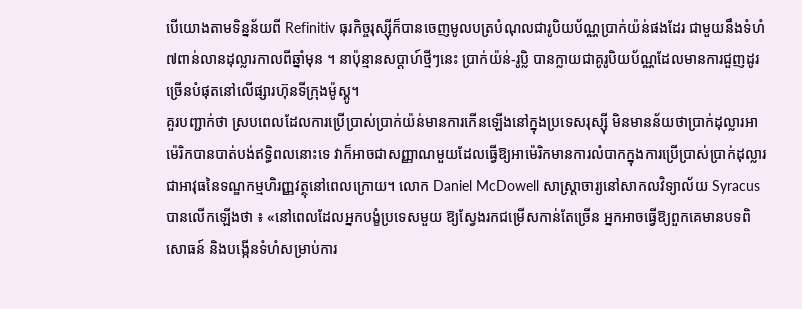បើយោងតាមទិន្នន័យពី Refinitiv ធុរកិច្ចរុស្ស៊ីក៏បានចេញមូលបត្របំណុលជារូបិយប័ណ្ណប្រាក់យ៉ន់ផងដែរ ជាមួយនឹងទំហំ ៧ពាន់លានដុល្លារកាលពីឆ្នាំមុន ។ នាប៉ុន្មានសប្តាហ៍ថ្មីៗនេះ ប្រាក់យ៉ន់-រូប្លិ បានក្លាយជាគូរូបិយប័ណ្ណដែលមានការជួញដូរច្រើនបំផុតនៅលើផ្សារហ៊ុនទីក្រុងម៉ូស្គូ។
គួរបញ្ជាក់ថា ស្របពេលដែលការប្រើប្រាស់ប្រាក់យ៉ន់មានការកើនឡើងនៅក្នុងប្រទេសរុស្ស៊ី មិនមានន័យថាប្រាក់ដុល្លារអាម៉េរិកបានបាត់បង់ឥទ្ធិពលនោះទេ វាក៏អាចជាសញ្ញាណមួយដែលធ្វើឱ្យអាម៉េរិកមានការលំបាកក្នុងការប្រើប្រាស់ប្រាក់ដុល្លារ ជាអាវុធនៃទណ្ឌកម្មហិរញ្ញវត្ថុនៅពេលក្រោយ។ លោក Daniel McDowell សាស្ត្រាចារ្យនៅសាកលវិទ្យាល័យ Syracus បានលើកឡើងថា ៖ «នៅពេលដែលអ្នកបង្ខំប្រទេសមួយ ឱ្យស្វែងរកជម្រើសកាន់តែច្រើន អ្នកអាចធ្វើឱ្យពួកគេមានបទពិសោធន៍ និងបង្កើនទំហំសម្រាប់ការ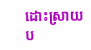ដោះស្រាយប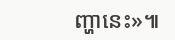ញ្ហានេះ»៕